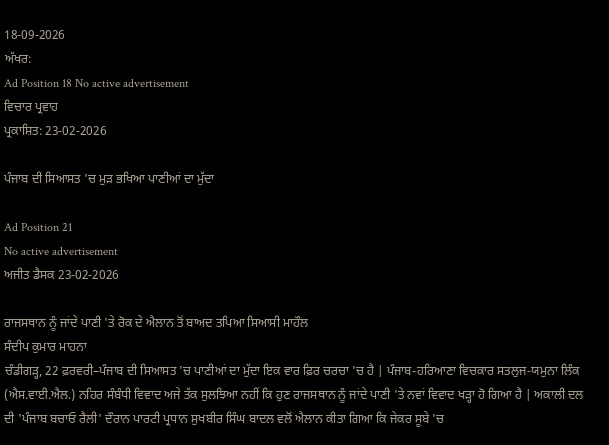18-09-2026
ਅੱਖਰ:
Ad Position 18 No active advertisement
ਵਿਚਾਰ ਪ੍ਰਵਾਹ
ਪ੍ਰਕਾਸ਼ਿਤ: 23-02-2026

ਪੰਜਾਬ ਦੀ ਸਿਆਸਤ 'ਚ ਮੁੜ ਭਖਿਆ ਪਾਣੀਆਂ ਦਾ ਮੁੱਦਾ

Ad Position 21
No active advertisement
ਅਜੀਤ ਡੈਸਕ 23-02-2026

ਰਾਜਸਥਾਨ ਨੂੰ ਜਾਂਦੇ ਪਾਣੀ 'ਤੇ ਰੋਕ ਦੇ ਐਲਾਨ ਤੋਂ ਬਾਅਦ ਤਪਿਆ ਸਿਆਸੀ ਮਾਹੌਲ
ਸੰਦੀਪ ਕੁਮਾਰ ਮਾਹਨਾ
ਚੰਡੀਗੜ੍ਹ, 22 ਫ਼ਰਵਰੀ–ਪੰਜਾਬ ਦੀ ਸਿਆਸਤ 'ਚ ਪਾਣੀਆਂ ਦਾ ਮੁੱਦਾ ਇਕ ਵਾਰ ਫ਼ਿਰ ਚਰਚਾ 'ਚ ਹੈ | ਪੰਜਾਬ-ਹਰਿਆਣਾ ਵਿਚਕਾਰ ਸਤਲੁਜ-ਯਮੁਨਾ ਲਿੰਕ (ਐਸ.ਵਾਈ.ਐਲ.) ਨਹਿਰ ਸੰਬੰਧੀ ਵਿਵਾਦ ਅਜੇ ਤੱਕ ਸੁਲਝਿਆ ਨਹੀਂ ਕਿ ਹੁਣ ਰਾਜਸਥਾਨ ਨੂੰ ਜਾਂਦੇ ਪਾਣੀ 'ਤੇ ਨਵਾਂ ਵਿਵਾਦ ਖੜ੍ਹਾ ਹੋ ਗਿਆ ਹੈ | ਅਕਾਲੀ ਦਲ ਦੀ 'ਪੰਜਾਬ ਬਚਾਓ ਰੈਲੀ' ਦੌਰਾਨ ਪਾਰਟੀ ਪ੍ਰਧਾਨ ਸੁਖਬੀਰ ਸਿੰਘ ਬਾਦਲ ਵਲੋਂ ਐਲਾਨ ਕੀਤਾ ਗਿਆ ਕਿ ਜੇਕਰ ਸੂਬੇ 'ਚ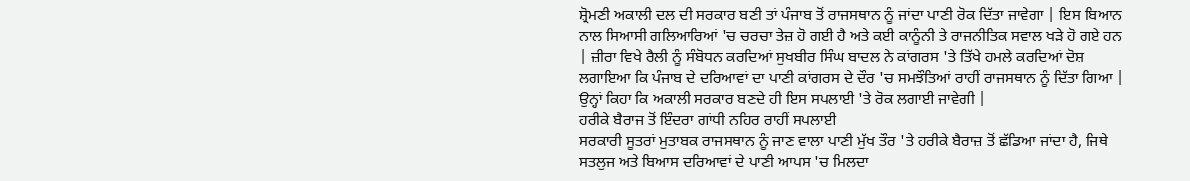ਸ਼੍ਰੋਮਣੀ ਅਕਾਲੀ ਦਲ ਦੀ ਸਰਕਾਰ ਬਣੀ ਤਾਂ ਪੰਜਾਬ ਤੋਂ ਰਾਜਸਥਾਨ ਨੂੰ ਜਾਂਦਾ ਪਾਣੀ ਰੋਕ ਦਿੱਤਾ ਜਾਵੇਗਾ | ਇਸ ਬਿਆਨ ਨਾਲ ਸਿਆਸੀ ਗਲਿਆਰਿਆਂ 'ਚ ਚਰਚਾ ਤੇਜ਼ ਹੋ ਗਈ ਹੈ ਅਤੇ ਕਈ ਕਾਨੂੰਨੀ ਤੇ ਰਾਜਨੀਤਿਕ ਸਵਾਲ ਖੜੇ ਹੋ ਗਏ ਹਨ | ਜ਼ੀਰਾ ਵਿਖੇ ਰੈਲੀ ਨੂੰ ਸੰਬੋਧਨ ਕਰਦਿਆਂ ਸੁਖਬੀਰ ਸਿੰਘ ਬਾਦਲ ਨੇ ਕਾਂਗਰਸ 'ਤੇ ਤਿੱਖੇ ਹਮਲੇ ਕਰਦਿਆਂ ਦੋਸ਼ ਲਗਾਇਆ ਕਿ ਪੰਜਾਬ ਦੇ ਦਰਿਆਵਾਂ ਦਾ ਪਾਣੀ ਕਾਂਗਰਸ ਦੇ ਦੌਰ 'ਚ ਸਮਝੌਤਿਆਂ ਰਾਹੀਂ ਰਾਜਸਥਾਨ ਨੂੰ ਦਿੱਤਾ ਗਿਆ | ਉਨ੍ਹਾਂ ਕਿਹਾ ਕਿ ਅਕਾਲੀ ਸਰਕਾਰ ਬਣਦੇ ਹੀ ਇਸ ਸਪਲਾਈ 'ਤੇ ਰੋਕ ਲਗਾਈ ਜਾਵੇਗੀ |
ਹਰੀਕੇ ਬੈਰਾਜ ਤੋਂ ਇੰਦਰਾ ਗਾਂਧੀ ਨਹਿਰ ਰਾਹੀਂ ਸਪਲਾਈ
ਸਰਕਾਰੀ ਸੂਤਰਾਂ ਮੁਤਾਬਕ ਰਾਜਸਥਾਨ ਨੂੰ ਜਾਣ ਵਾਲਾ ਪਾਣੀ ਮੁੱਖ ਤੌਰ 'ਤੇ ਹਰੀਕੇ ਬੈਰਾਜ਼ ਤੋਂ ਛੱਡਿਆ ਜਾਂਦਾ ਹੈ, ਜਿਥੇ ਸਤਲੁਜ ਅਤੇ ਬਿਆਸ ਦਰਿਆਵਾਂ ਦੇ ਪਾਣੀ ਆਪਸ 'ਚ ਮਿਲਦਾ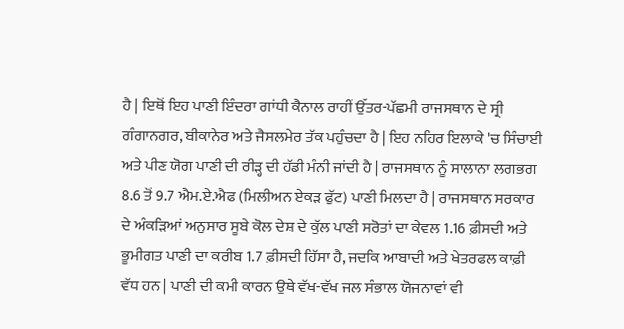ਹੈ | ਇਥੋਂ ਇਹ ਪਾਣੀ ਇੰਦਰਾ ਗਾਂਧੀ ਕੈਨਾਲ ਰਾਹੀਂ ਉੱਤਰ-ਪੱਛਮੀ ਰਾਜਸਥਾਨ ਦੇ ਸ੍ਰੀ ਗੰਗਾਨਗਰ, ਬੀਕਾਨੇਰ ਅਤੇ ਜੈਸਲਮੇਰ ਤੱਕ ਪਹੁੰਚਦਾ ਹੈ | ਇਹ ਨਹਿਰ ਇਲਾਕੇ 'ਚ ਸਿੰਚਾਈ ਅਤੇ ਪੀਣ ਯੋਗ ਪਾਣੀ ਦੀ ਰੀੜ੍ਹ ਦੀ ਹੱਡੀ ਮੰਨੀ ਜਾਂਦੀ ਹੈ | ਰਾਜਸਥਾਨ ਨੂੰ ਸਾਲਾਨਾ ਲਗਭਗ 8.6 ਤੋਂ 9.7 ਐਮ.ਏ.ਐਫ (ਮਿਲੀਅਨ ਏਕੜ ਫੁੱਟ) ਪਾਣੀ ਮਿਲਦਾ ਹੈ | ਰਾਜਸਥਾਨ ਸਰਕਾਰ ਦੇ ਅੰਕੜਿਆਂ ਅਨੁਸਾਰ ਸੂਬੇ ਕੋਲ ਦੇਸ਼ ਦੇ ਕੁੱਲ ਪਾਣੀ ਸਰੋਤਾਂ ਦਾ ਕੇਵਲ 1.16 ਫ਼ੀਸਦੀ ਅਤੇ ਭੂਮੀਗਤ ਪਾਣੀ ਦਾ ਕਰੀਬ 1.7 ਫ਼ੀਸਦੀ ਹਿੱਸਾ ਹੈ, ਜਦਕਿ ਆਬਾਦੀ ਅਤੇ ਖੇਤਰਫਲ ਕਾਫ਼ੀ ਵੱਧ ਹਨ | ਪਾਣੀ ਦੀ ਕਮੀ ਕਾਰਨ ਉਥੇ ਵੱਖ-ਵੱਖ ਜਲ ਸੰਭਾਲ ਯੋਜਨਾਵਾਂ ਵੀ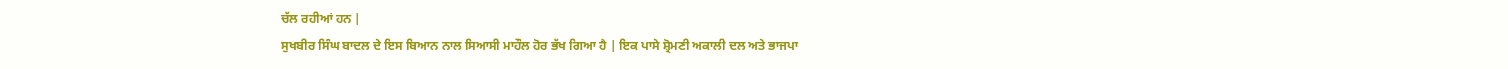ਚੱਲ ਰਹੀਆਂ ਹਨ |
ਸੁਖਬੀਰ ਸਿੰਘ ਬਾਦਲ ਦੇ ਇਸ ਬਿਆਨ ਨਾਲ ਸਿਆਸੀ ਮਾਹੌਲ ਹੋਰ ਭੱਖ ਗਿਆ ਹੈ | ਇਕ ਪਾਸੇ ਸ਼੍ਰੋਮਣੀ ਅਕਾਲੀ ਦਲ ਅਤੇ ਭਾਜਪਾ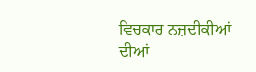ਵਿਚਕਾਰ ਨਜ਼ਦੀਕੀਆਂ ਦੀਆਂ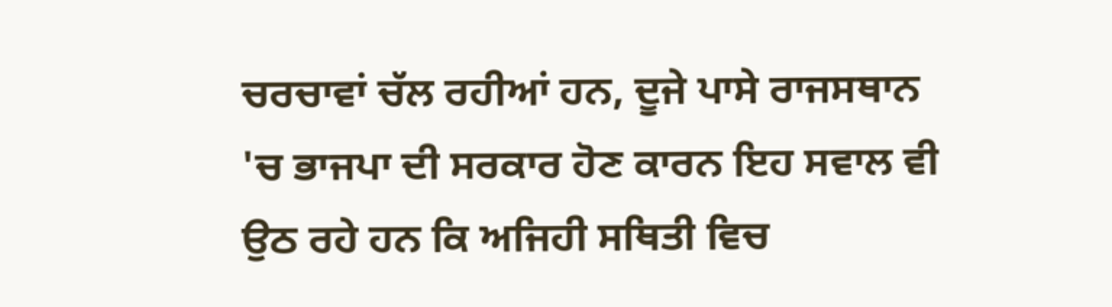ਚਰਚਾਵਾਂ ਚੱਲ ਰਹੀਆਂ ਹਨ, ਦੂਜੇ ਪਾਸੇ ਰਾਜਸਥਾਨ 'ਚ ਭਾਜਪਾ ਦੀ ਸਰਕਾਰ ਹੋਣ ਕਾਰਨ ਇਹ ਸਵਾਲ ਵੀ ਉਠ ਰਹੇ ਹਨ ਕਿ ਅਜਿਹੀ ਸਥਿਤੀ ਵਿਚ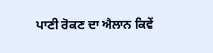ਪਾਣੀ ਰੋਕਣ ਦਾ ਐਲਾਨ ਕਿਵੇਂ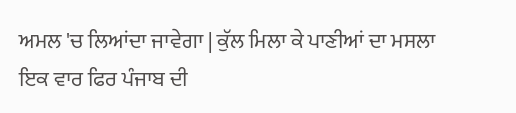ਅਮਲ 'ਚ ਲਿਆਂਦਾ ਜਾਵੇਗਾ | ਕੁੱਲ ਮਿਲਾ ਕੇ ਪਾਣੀਆਂ ਦਾ ਮਸਲਾ ਇਕ ਵਾਰ ਫਿਰ ਪੰਜਾਬ ਦੀ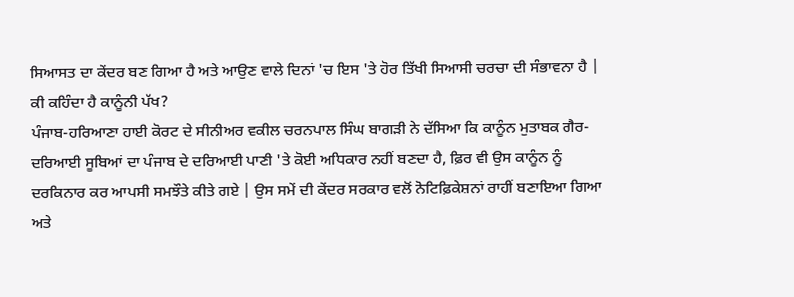ਸਿਆਸਤ ਦਾ ਕੇਂਦਰ ਬਣ ਗਿਆ ਹੈ ਅਤੇ ਆਉਣ ਵਾਲੇ ਦਿਨਾਂ 'ਚ ਇਸ 'ਤੇ ਹੋਰ ਤਿੱਖੀ ਸਿਆਸੀ ਚਰਚਾ ਦੀ ਸੰਭਾਵਨਾ ਹੈ |
ਕੀ ਕਹਿੰਦਾ ਹੈ ਕਾਨੂੰਨੀ ਪੱਖ?
ਪੰਜਾਬ-ਹਰਿਆਣਾ ਹਾਈ ਕੋਰਟ ਦੇ ਸੀਨੀਅਰ ਵਕੀਲ ਚਰਨਪਾਲ ਸਿੰਘ ਬਾਗੜੀ ਨੇ ਦੱਸਿਆ ਕਿ ਕਾਨੂੰਨ ਮੁਤਾਬਕ ਗੈਰ-ਦਰਿਆਈ ਸੂਬਿਆਂ ਦਾ ਪੰਜਾਬ ਦੇ ਦਰਿਆਈ ਪਾਣੀ 'ਤੇ ਕੋਈ ਅਧਿਕਾਰ ਨਹੀਂ ਬਣਦਾ ਹੈ, ਫ਼ਿਰ ਵੀ ਉਸ ਕਾਨੂੰਨ ਨੂੰ ਦਰਕਿਨਾਰ ਕਰ ਆਪਸੀ ਸਮਝੌਤੇ ਕੀਤੇ ਗਏ | ਉਸ ਸਮੇਂ ਦੀ ਕੇਂਦਰ ਸਰਕਾਰ ਵਲੋਂ ਨੋਟਿਫ਼ਿਕੇਸ਼ਨਾਂ ਰਾਹੀਂ ਬਣਾਇਆ ਗਿਆ ਅਤੇ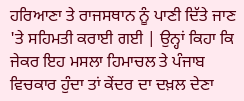ਹਰਿਆਣਾ ਤੇ ਰਾਜਸਥਾਨ ਨੂੰ ਪਾਣੀ ਦਿੱਤੇ ਜਾਣ 'ਤੇ ਸਹਿਮਤੀ ਕਰਾਈ ਗਈ | ਉਨ੍ਹਾਂ ਕਿਹਾ ਕਿ ਜੇਕਰ ਇਹ ਮਸਲਾ ਹਿਮਾਚਲ ਤੇ ਪੰਜਾਬ ਵਿਚਕਾਰ ਹੁੰਦਾ ਤਾਂ ਕੇਂਦਰ ਦਾ ਦਖ਼ਲ ਦੇਣਾ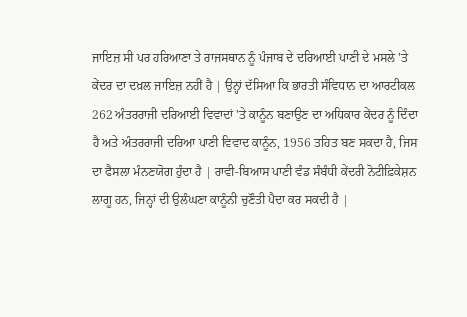ਜਾਇਜ਼ ਸੀ ਪਰ ਹਰਿਆਣਾ ਤੇ ਰਾਜਸਥਾਨ ਨੂੰ ਪੰਜਾਬ ਦੇ ਦਰਿਆਈ ਪਾਣੀ ਦੇ ਮਸਲੇ 'ਤੇ ਕੇਂਦਰ ਦਾ ਦਖ਼ਲ ਜਾਇਜ਼ ਨਹੀਂ ਹੈ | ਉਨ੍ਹਾਂ ਦੱਸਿਆ ਕਿ ਭਾਰਤੀ ਸੰਵਿਧਾਨ ਦਾ ਆਰਟੀਕਲ 262 ਅੰਤਰਰਾਜੀ ਦਰਿਆਈ ਵਿਵਾਦਾਂ 'ਤੇ ਕਾਨੂੰਨ ਬਣਾਉਣ ਦਾ ਅਧਿਕਾਰ ਕੇਂਦਰ ਨੂੰ ਦਿੰਦਾ ਹੈ ਅਤੇ ਅੰਤਰਰਾਜੀ ਦਰਿਆ ਪਾਣੀ ਵਿਵਾਦ ਕਾਨੂੰਨ, 1956 ਤਹਿਤ ਬਣ ਸਕਦਾ ਹੈ, ਜਿਸ ਦਾ ਫੈਸਲਾ ਮੰਨਣਯੋਗ ਹੁੰਦਾ ਹੈ | ਰਾਵੀ-ਬਿਆਸ ਪਾਣੀ ਵੰਡ ਸੰਬੰਧੀ ਕੇਂਦਰੀ ਨੋਟੀਫ਼ਿਕੇਸ਼ਨ ਲਾਗੂ ਹਨ, ਜਿਨ੍ਹਾਂ ਦੀ ਉਲੰਘਣਾ ਕਾਨੂੰਨੀ ਚੁਣੌਤੀ ਪੈਦਾ ਕਰ ਸਕਦੀ ਹੈ |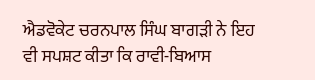ਐਡਵੋਕੇਟ ਚਰਨਪਾਲ ਸਿੰਘ ਬਾਗੜੀ ਨੇ ਇਹ ਵੀ ਸਪਸ਼ਟ ਕੀਤਾ ਕਿ ਰਾਵੀ-ਬਿਆਸ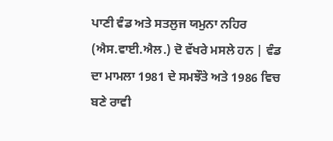ਪਾਣੀ ਵੰਡ ਅਤੇ ਸਤਲੁਜ ਯਮੁਨਾ ਨਹਿਰ (ਐਸ.ਵਾਈ.ਐਲ.) ਦੋ ਵੱਖਰੇ ਮਸਲੇ ਹਨ | ਵੰਡ ਦਾ ਮਾਮਲਾ 1981 ਦੇ ਸਮਝੌਤੇ ਅਤੇ 1986 ਵਿਚ ਬਣੇ ਰਾਵੀ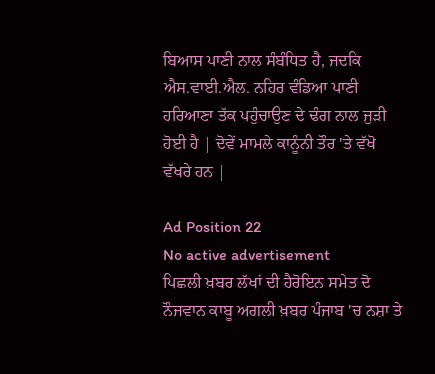ਬਿਆਸ ਪਾਣੀ ਨਾਲ ਸੰਬੰਧਿਤ ਹੈ, ਜਦਕਿ ਐਸ.ਵਾਈ.ਐਲ. ਨਹਿਰ ਵੰਡਿਆ ਪਾਣੀ ਹਰਿਆਣਾ ਤੱਕ ਪਹੁੰਚਾਉਣ ਦੇ ਢੰਗ ਨਾਲ ਜੁੜੀ ਹੋਈ ਹੈ | ਦੋਵੇਂ ਮਾਮਲੇ ਕਾਨੂੰਨੀ ਤੌਰ 'ਤੇ ਵੱਖੋ ਵੱਖਰੇ ਹਨ |

Ad Position 22
No active advertisement
ਪਿਛਲੀ ਖ਼ਬਰ ਲੱਖਾਂ ਦੀ ਹੈਰੋਇਨ ਸਮੇਤ ਦੋ ਨੌਜਵਾਨ ਕਾਬੂ ਅਗਲੀ ਖ਼ਬਰ ਪੰਜਾਬ 'ਚ ਨਸ਼ਾ ਤੇ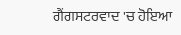ਗੈਂਗਸਟਰਵਾਦ 'ਚ ਹੋਇਆ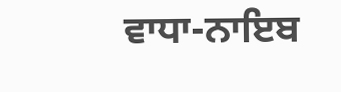ਵਾਧਾ-ਨਾਇਬ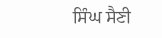ਸਿੰਘ ਸੈਣੀ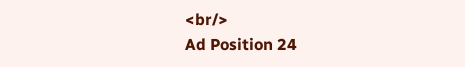<br/>
Ad Position 24